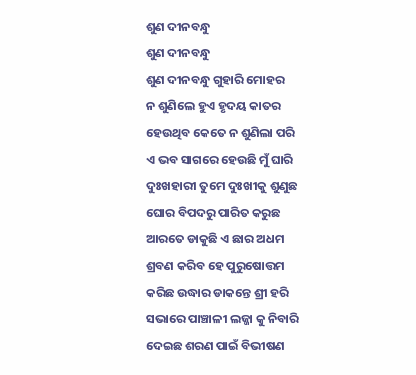ଶୁଣ ଦୀନବନ୍ଧୁ
ଶୁଣ ଦୀନବନ୍ଧୁ
ଶୁଣ ଦୀନବନ୍ଧୁ ଗୁହାରି ମୋହର
ନ ଶୁଣିଲେ ହୁଏ ହୃଦୟ କାତର
ହେଉଥିବ କେତେ ନ ଶୁଣିଲା ପରି
ଏ ଭବ ସାଗରେ ହେଉଛି ମୁଁ ଘାରି
ଦୁଃଖହାରୀ ତୁମେ ଦୁଃଖୀକୁ ଶୁଣୁଛ
ଘୋର ବିପଦରୁ ପାରିତ କରୁଛ
ଆରତେ ଡାକୁଛି ଏ ଛାର ଅଧମ
ଶ୍ରବଣ କରିବ ହେ ପୁରୁଷୋତ୍ତମ
କରିଛ ଉଦ୍ଧାର ଡାକନ୍ତେ ଶ୍ରୀ ହରି
ସଭାରେ ପାଞ୍ଚାଳୀ ଲଜ୍ଜା କୁ ନିବାରି
ଦେଇଛ ଶରଣ ପାଇଁ ବିଭୀଷଣ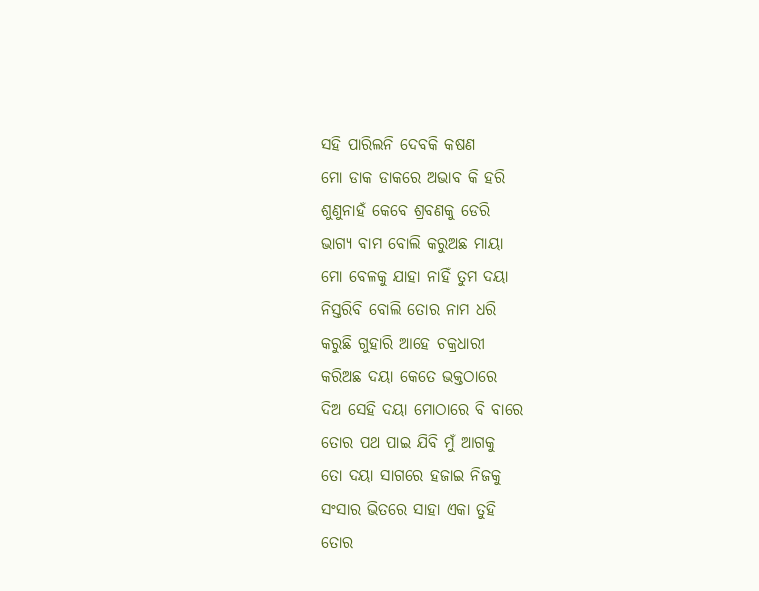ସହି ପାରିଲନି ଦେବକି କଷଣ
ମୋ ଡାକ ଡାକରେ ଅଭାବ କି ହରି
ଶୁଣୁନାହଁ କେବେ ଶ୍ରବଣକୁ ଡେରି
ଭାଗ୍ୟ ବାମ ବୋଲି କରୁଅଛ ମାୟା
ମୋ ବେଳକୁ ଯାହା ନାହିଁ ତୁମ ଦୟା
ନିସ୍ତରିବି ବୋଲି ତୋର ନାମ ଧରି
କରୁଛି ଗୁହାରି ଆହେ ଚକ୍ରଧାରୀ
କରିଅଛ ଦୟା କେତେ ଭକ୍ତଠାରେ
ଦିଅ ସେହି ଦୟା ମୋଠାରେ ବି ବାରେ
ତୋର ପଥ ପାଇ ଯିବି ମୁଁ ଆଗକୁ
ତୋ ଦୟା ସାଗରେ ହଜାଇ ନିଜକୁ
ସଂସାର ଭିତରେ ସାହା ଏକା ତୁହି
ତୋର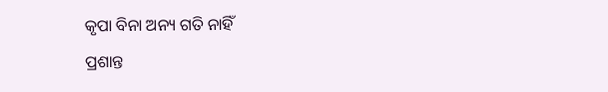କୃପା ବିନା ଅନ୍ୟ ଗତି ନାହିଁ
ପ୍ରଶାନ୍ତ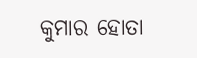କୁମାର ହୋତା